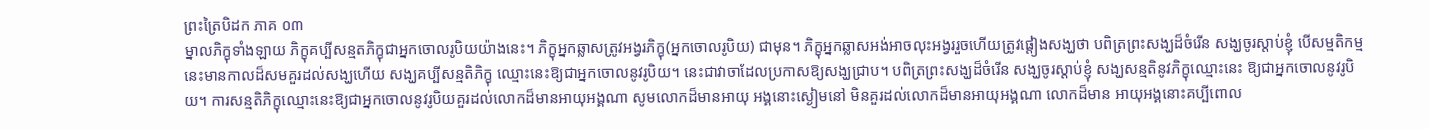ព្រះត្រៃបិដក ភាគ ០៣
ម្នាលភិក្ខុទាំងឡាយ ភិក្ខុគប្បីសន្មតភិក្ខុជាអ្នកចោលរូបិយយ៉ាងនេះ។ ភិក្ខុអ្នកឆ្លាសត្រូវអង្វរភិក្ខុ(អ្នកចោលរូបិយ) ជាមុន។ ភិក្ខុអ្នកឆ្លាសអង់អាចលុះអង្វររួចហើយត្រូវផ្ដៀងសង្ឃថា បពិត្រព្រះសង្ឃដ៏ចំរើន សង្ឃចូរស្ដាប់ខ្ញុំ បើសម្មតិកម្មនេះមានកាលដ៏សមគួរដល់សង្ឃហើយ សង្ឃគប្បីសន្មតិភិក្ខុ ឈ្មោះនេះឱ្យជាអ្នកចោលនូវរូបិយ។ នេះជាវាចាដែលប្រកាសឱ្យសង្ឃជ្រាប។ បពិត្រព្រះសង្ឃដ៏ចំរើន សង្ឃចូរស្ដាប់ខ្ញុំ សង្ឃសន្មតិនូវភិក្ខុឈ្មោះនេះ ឱ្យជាអ្នកចោលនូវរូបិយ។ ការសន្មតិភិក្ខុឈ្មោះនេះឱ្យជាអ្នកចោលនូវរូបិយគួរដល់លោកដ៏មានអាយុអង្គណា សូមលោកដ៏មានអាយុ អង្គនោះស្ងៀមនៅ មិនគួរដល់លោកដ៏មានអាយុអង្គណា លោកដ៏មាន អាយុអង្គនោះគប្បីពោល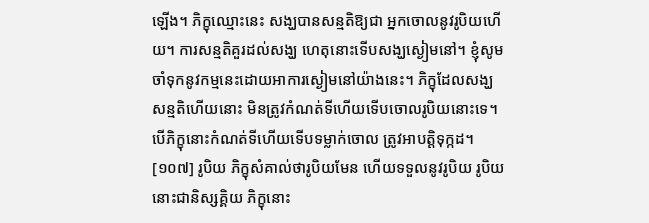ឡើង។ ភិក្ខុឈ្មោះនេះ សង្ឃបានសន្មតិឱ្យជា អ្នកចោលនូវរូបិយហើយ។ ការសន្មតិគួរដល់សង្ឃ ហេតុនោះទើបសង្ឃស្ងៀមនៅ។ ខ្ញុំសូមចាំទុកនូវកម្មនេះដោយអាការស្ងៀមនៅយ៉ាងនេះ។ ភិក្ខុដែលសង្ឃសន្មតិហើយនោះ មិនត្រូវកំណត់ទីហើយទើបចោលរូបិយនោះទេ។ បើភិក្ខុនោះកំណត់ទីហើយទើបទម្លាក់ចោល ត្រូវអាបត្ដិទុក្កដ។
[១០៧] រូបិយ ភិក្ខុសំគាល់ថារូបិយមែន ហើយទទួលនូវរូបិយ រូបិយនោះជានិស្សគ្គិយ ភិក្ខុនោះ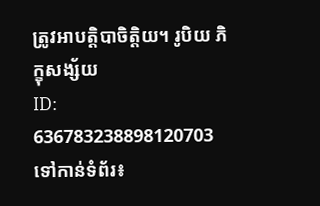ត្រូវអាបត្ដិបាចិត្ដិយ។ រូបិយ ភិក្ខុសង្ស័យ
ID: 636783238898120703
ទៅកាន់ទំព័រ៖